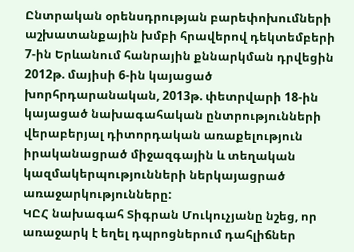Ընտրական օրենսդրության բարեփոխումների աշխատանքային խմբի հրավերով դեկտեմբերի 7-ին Երևանում հանրային քննարկման դրվեցին 2012թ. մայիսի 6-ին կայացած խորհրդարանական, 2013թ. փետրվարի 18-ին կայացած նախագահական ընտրությունների վերաբերյալ դիտորդական առաքելություն իրականացրած միջազգային և տեղական կազմակերպությունների ներկայացրած առաջարկությունները:
ԿԸՀ նախագահ Տիգրան Մուկուչյանը նշեց, որ առաջարկ է եղել դպրոցներում դահլիճներ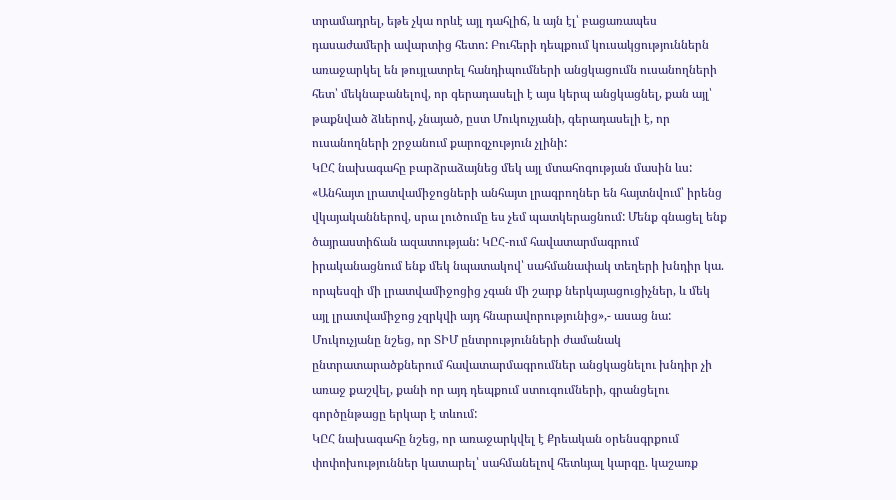տրամադրել, եթե չկա որևէ այլ դահլիճ, և այն էլ՝ բացառապես դասաժամերի ավարտից հետո: Բուհերի դեպքում կուսակցություններն առաջարկել են թույլատրել հանդիպումների անցկացումն ուսանողների հետ՝ մեկնաբանելով, որ գերադասելի է այս կերպ անցկացնել, քան այլ՝ թաքնված ձևերով, չնայած, ըստ Մուկուչյանի, գերադասելի է, որ ուսանողների շրջանում քարոզչություն չլինի:
ԿԸՀ նախագահը բարձրաձայնեց մեկ այլ մտահոգության մասին ևս: «Անհայտ լրատվամիջոցների անհայտ լրագրողներ են հայտնվում՝ իրենց վկայականներով, սրա լուծումը ես չեմ պատկերացնում: Մենք գնացել ենք ծայրաստիճան ազատության: ԿԸՀ-ում հավատարմագրում իրականացնում ենք մեկ նպատակով՝ սահմանափակ տեղերի խնդիր կա. որպեսզի մի լրատվամիջոցից չգան մի շարք ներկայացուցիչներ, և մեկ այլ լրատվամիջոց չզրկվի այդ հնարավորությունից»,- ասաց նա: Մուկուչյանը նշեց, որ ՏԻՄ ընտրությունների ժամանակ ընտրատարածքներում հավատարմագրումներ անցկացնելու խնդիր չի առաջ քաշվել, քանի որ այդ դեպքում ստուգումների, գրանցելու գործընթացը երկար է տևում:
ԿԸՀ նախագահը նշեց, որ առաջարկվել է Քրեական օրենսգրքում փոփոխություններ կատարել՝ սահմանելով հետևյալ կարգը. կաշառք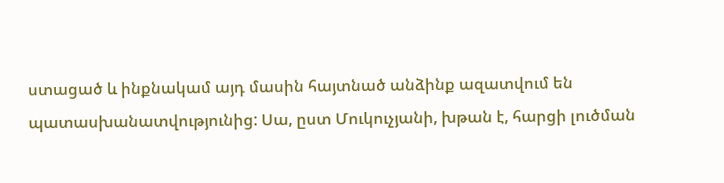ստացած և ինքնակամ այդ մասին հայտնած անձինք ազատվում են պատասխանատվությունից: Սա, ըստ Մուկուչյանի, խթան է, հարցի լուծման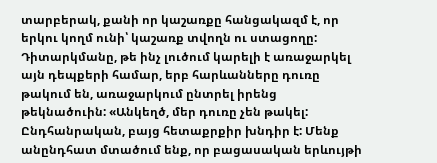տարբերակ, քանի որ կաշառքը հանցակազմ է, որ երկու կողմ ունի՝ կաշառք տվողն ու ստացողը: Դիտարկմանը, թե ինչ լուծում կարելի է առաջարկել այն դեպքերի համար, երբ հարևանները դուռը թակում են, առաջարկում ընտրել իրենց թեկնածուին: «Անկեղծ, մեր դուռը չեն թակել: Ընդհանրական, բայց հետաքրքիր խնդիր է: Մենք անընդհատ մտածում ենք, որ բացասական երևույթի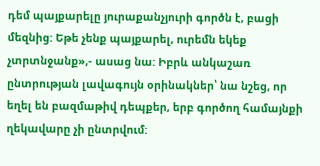դեմ պայքարելը յուրաքանչյուրի գործն է, բացի մեզնից: Եթե չենք պայքարել, ուրեմն եկեք չտրտնջանք»,- ասաց նա: Իբրև անկաշառ ընտրության լավագույն օրինակներ՝ նա նշեց, որ եղել են բազմաթիվ դեպքեր, երբ գործող համայնքի ղեկավարը չի ընտրվում: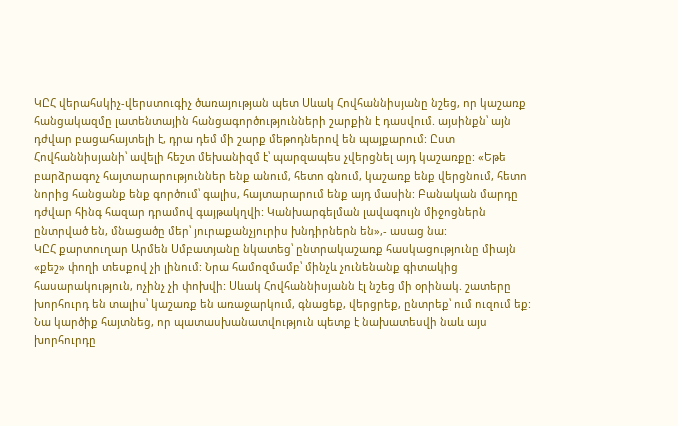ԿԸՀ վերահսկիչ-վերստուգիչ ծառայության պետ Սևակ Հովհաննիսյանը նշեց, որ կաշառք հանցակազմը լատենտային հանցագործությունների շարքին է դասվում. այսինքն՝ այն դժվար բացահայտելի է, դրա դեմ մի շարք մեթոդներով են պայքարում: Ըստ Հովհաննիսյանի՝ ավելի հեշտ մեխանիզմ է՝ պարզապես չվերցնել այդ կաշառքը: «Եթե բարձրագոչ հայտարարություններ ենք անում, հետո գնում, կաշառք ենք վերցնում, հետո նորից հանցանք ենք գործում՝ գալիս, հայտարարում ենք այդ մասին: Բանական մարդը դժվար հինգ հազար դրամով գայթակղվի: Կանխարգելման լավագույն միջոցներն ընտրված են, մնացածը մեր՝ յուրաքանչյուրիս խնդիրներն են»,- ասաց նա:
ԿԸՀ քարտուղար Արմեն Սմբատյանը նկատեց՝ ընտրակաշառք հասկացությունը միայն «քեշ» փողի տեսքով չի լինում: Նրա համոզմամբ՝ մինչև չունենանք գիտակից հասարակություն, ոչինչ չի փոխվի: Սևակ Հովհաննիսյանն էլ նշեց մի օրինակ. շատերը խորհուրդ են տալիս՝ կաշառք են առաջարկում, գնացեք, վերցրեք, ընտրեք՝ ում ուզում եք: Նա կարծիք հայտնեց, որ պատասխանատվություն պետք է նախատեսվի նաև այս խորհուրդը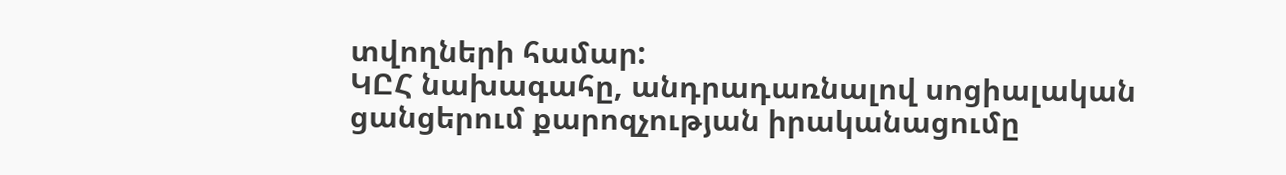տվողների համար:
ԿԸՀ նախագահը, անդրադառնալով սոցիալական ցանցերում քարոզչության իրականացումը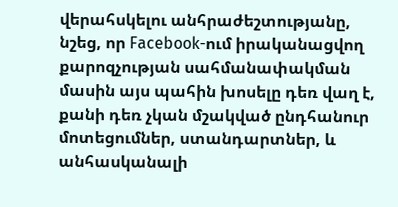վերահսկելու անհրաժեշտությանը, նշեց, որ Facebook-ում իրականացվող քարոզչության սահմանափակման մասին այս պահին խոսելը դեռ վաղ է, քանի դեռ չկան մշակված ընդհանուր մոտեցումներ, ստանդարտներ, և անհասկանալի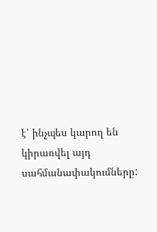է՝ ինչպես կարող են կիրառվել այդ սահմանափակումները: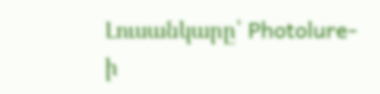Լուսանկարը՝ Photolure-ի